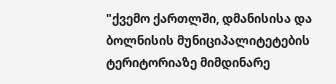"ქვემო ქართლში, დმანისისა და ბოლნისის მუნიციპალიტეტების ტერიტორიაზე მიმდინარე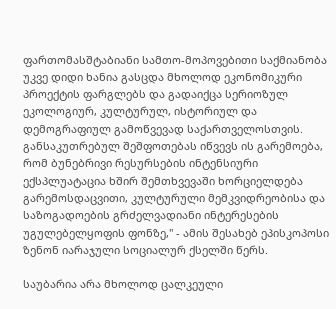ფართომასშტაბიანი სამთო-მოპოვებითი საქმიანობა უკვე დიდი ხანია გასცდა მხოლოდ ეკონომიკური პროექტის ფარგლებს და გადაიქცა სერიოზულ ეკოლოგიურ, კულტურულ, ისტორიულ და დემოგრაფიულ გამოწვევად საქართველოსთვის. განსაკუთრებულ შეშფოთებას იწვევს ის გარემოება, რომ ბუნებრივი რესურსების ინტენსიური ექსპლუატაცია ხშირ შემთხვევაში ხორციელდება გარემოსდაცვითი, კულტურული მემკვიდრეობისა და საზოგადოების გრძელვადიანი ინტერესების უგულებელყოფის ფონზე," - ამის შესახებ ეპისკოპოსი ზენონ იარაჯული სოციალურ ქსელში წერს.

საუბარია არა მხოლოდ ცალკეული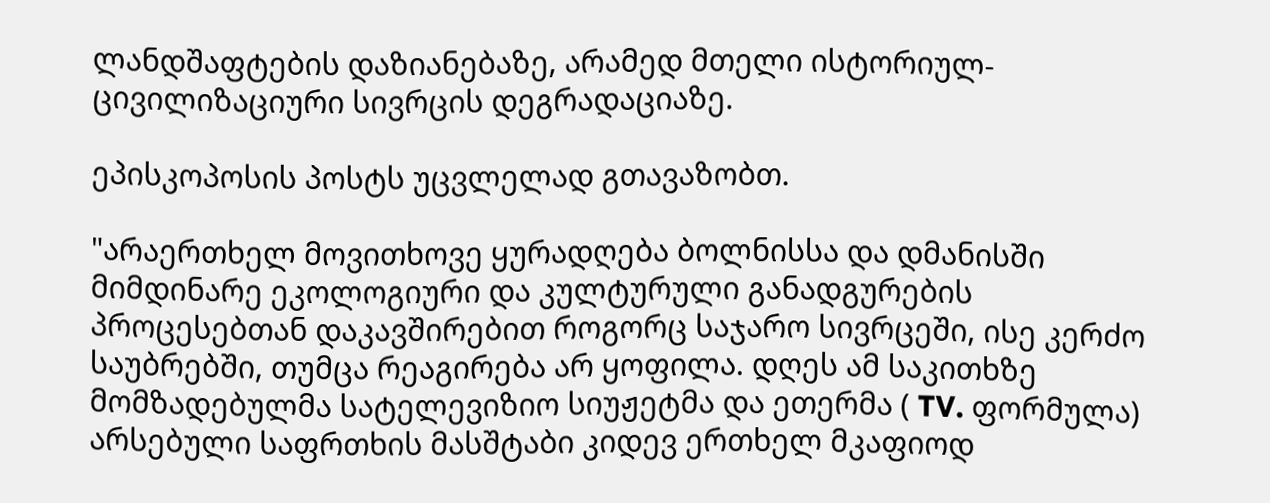ლანდშაფტების დაზიანებაზე, არამედ მთელი ისტორიულ-ცივილიზაციური სივრცის დეგრადაციაზე.

ეპისკოპოსის პოსტს უცვლელად გთავაზობთ.

"არაერთხელ მოვითხოვე ყურადღება ბოლნისსა და დმანისში მიმდინარე ეკოლოგიური და კულტურული განადგურების პროცესებთან დაკავშირებით როგორც საჯარო სივრცეში, ისე კერძო საუბრებში, თუმცა რეაგირება არ ყოფილა. დღეს ამ საკითხზე მომზადებულმა სატელევიზიო სიუჟეტმა და ეთერმა ( TV. ფორმულა) არსებული საფრთხის მასშტაბი კიდევ ერთხელ მკაფიოდ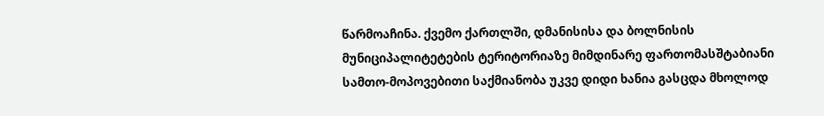წარმოაჩინა. ქვემო ქართლში, დმანისისა და ბოლნისის მუნიციპალიტეტების ტერიტორიაზე მიმდინარე ფართომასშტაბიანი სამთო-მოპოვებითი საქმიანობა უკვე დიდი ხანია გასცდა მხოლოდ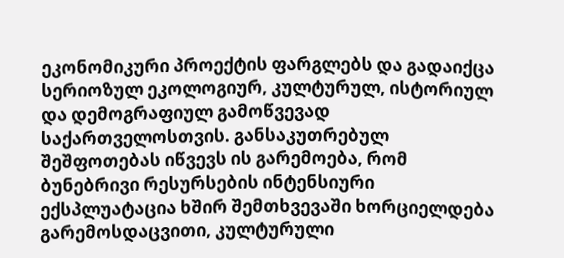ეკონომიკური პროექტის ფარგლებს და გადაიქცა სერიოზულ ეკოლოგიურ, კულტურულ, ისტორიულ და დემოგრაფიულ გამოწვევად საქართველოსთვის. განსაკუთრებულ შეშფოთებას იწვევს ის გარემოება, რომ ბუნებრივი რესურსების ინტენსიური ექსპლუატაცია ხშირ შემთხვევაში ხორციელდება გარემოსდაცვითი, კულტურული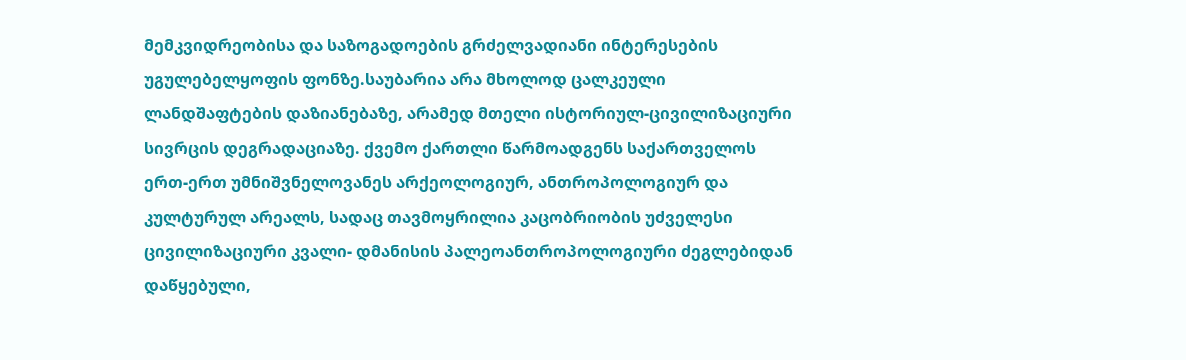მემკვიდრეობისა და საზოგადოების გრძელვადიანი ინტერესების უგულებელყოფის ფონზე.საუბარია არა მხოლოდ ცალკეული ლანდშაფტების დაზიანებაზე, არამედ მთელი ისტორიულ-ცივილიზაციური სივრცის დეგრადაციაზე. ქვემო ქართლი წარმოადგენს საქართველოს ერთ-ერთ უმნიშვნელოვანეს არქეოლოგიურ, ანთროპოლოგიურ და კულტურულ არეალს, სადაც თავმოყრილია კაცობრიობის უძველესი ცივილიზაციური კვალი- დმანისის პალეოანთროპოლოგიური ძეგლებიდან დაწყებული,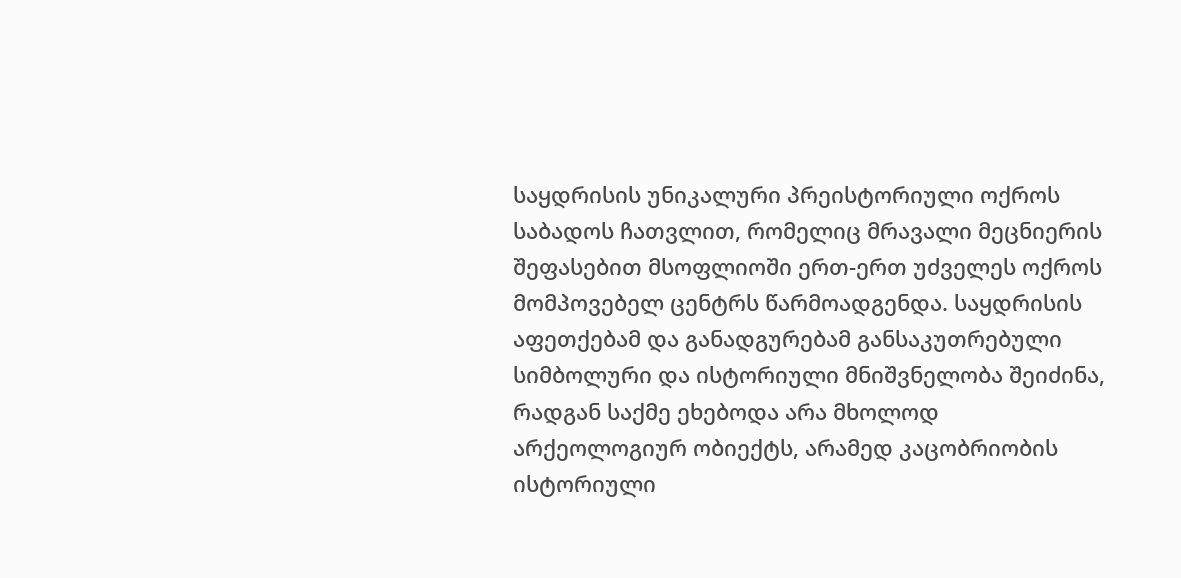საყდრისის უნიკალური პრეისტორიული ოქროს საბადოს ჩათვლით, რომელიც მრავალი მეცნიერის შეფასებით მსოფლიოში ერთ-ერთ უძველეს ოქროს მომპოვებელ ცენტრს წარმოადგენდა. საყდრისის აფეთქებამ და განადგურებამ განსაკუთრებული სიმბოლური და ისტორიული მნიშვნელობა შეიძინა, რადგან საქმე ეხებოდა არა მხოლოდ არქეოლოგიურ ობიექტს, არამედ კაცობრიობის ისტორიული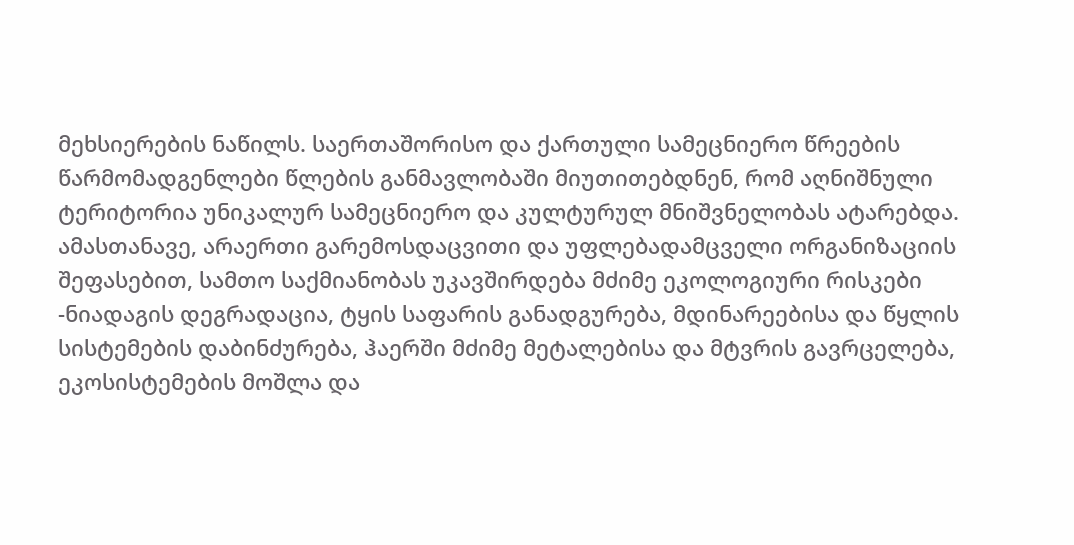მეხსიერების ნაწილს. საერთაშორისო და ქართული სამეცნიერო წრეების წარმომადგენლები წლების განმავლობაში მიუთითებდნენ, რომ აღნიშნული ტერიტორია უნიკალურ სამეცნიერო და კულტურულ მნიშვნელობას ატარებდა. ამასთანავე, არაერთი გარემოსდაცვითი და უფლებადამცველი ორგანიზაციის შეფასებით, სამთო საქმიანობას უკავშირდება მძიმე ეკოლოგიური რისკები -ნიადაგის დეგრადაცია, ტყის საფარის განადგურება, მდინარეებისა და წყლის სისტემების დაბინძურება, ჰაერში მძიმე მეტალებისა და მტვრის გავრცელება, ეკოსისტემების მოშლა და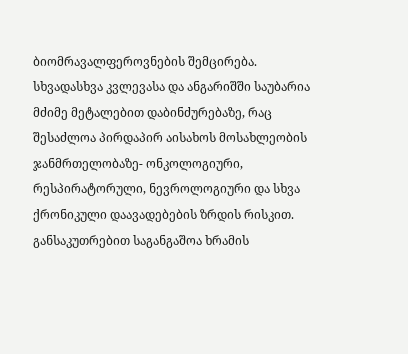ბიომრავალფეროვნების შემცირება. სხვადასხვა კვლევასა და ანგარიშში საუბარია მძიმე მეტალებით დაბინძურებაზე, რაც შესაძლოა პირდაპირ აისახოს მოსახლეობის ჯანმრთელობაზე- ონკოლოგიური, რესპირატორული, ნევროლოგიური და სხვა ქრონიკული დაავადებების ზრდის რისკით. განსაკუთრებით საგანგაშოა ხრამის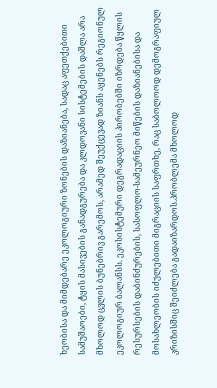ხეობისა და მიმდებარე ეკოლოგიური ზონების დაზიანება, სადაც აფეთქებითი სამუშაოები, ტყის მასივების განადგურება და კლდოვანი სისტემების დაშლა არა მხოლოდ ცვლის ბუნებრივ გარემოს, არამედ შეუქცევად ზიანს აყენებს რეგიონულ ეკოლოგიურ ბალანსს. ეკოსისტემური დეგრადაციის პირობებში იზრდება წყლის რესურსების დაბინძურების, სასოფლო-სამეურნეო მიწების დაზიანებისა და მოსახლეობის იძულებითი მიგრაციის საფრთხე, რაც საბოლოოდ დემოგრაფიულ კრიზისშიც შეიძლება გადაიზარდოს.პრობლემა მხოლოდ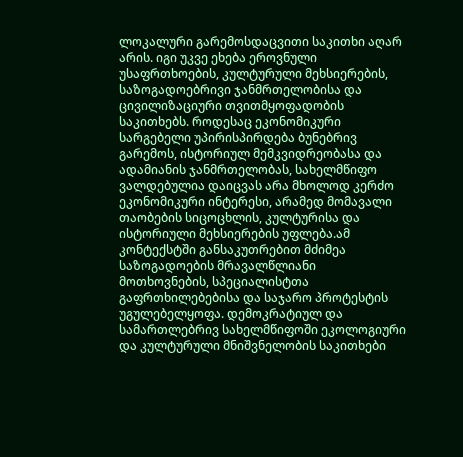ლოკალური გარემოსდაცვითი საკითხი აღარ არის. იგი უკვე ეხება ეროვნული უსაფრთხოების, კულტურული მეხსიერების, საზოგადოებრივი ჯანმრთელობისა და ცივილიზაციური თვითმყოფადობის საკითხებს. როდესაც ეკონომიკური სარგებელი უპირისპირდება ბუნებრივ გარემოს, ისტორიულ მემკვიდრეობასა და ადამიანის ჯანმრთელობას, სახელმწიფო ვალდებულია დაიცვას არა მხოლოდ კერძო ეკონომიკური ინტერესი, არამედ მომავალი თაობების სიცოცხლის, კულტურისა და ისტორიული მეხსიერების უფლება.ამ კონტექსტში განსაკუთრებით მძიმეა საზოგადოების მრავალწლიანი მოთხოვნების, სპეციალისტთა გაფრთხილებებისა და საჯარო პროტესტის უგულებელყოფა. დემოკრატიულ და სამართლებრივ სახელმწიფოში ეკოლოგიური და კულტურული მნიშვნელობის საკითხები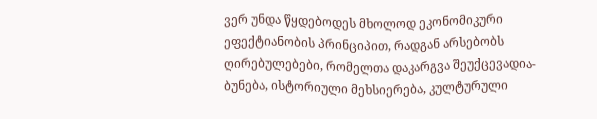ვერ უნდა წყდებოდეს მხოლოდ ეკონომიკური ეფექტიანობის პრინციპით, რადგან არსებობს ღირებულებები, რომელთა დაკარგვა შეუქცევადია- ბუნება, ისტორიული მეხსიერება, კულტურული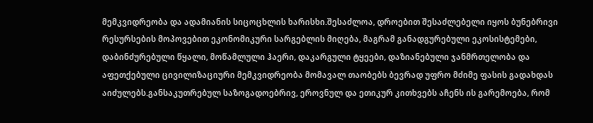მემკვიდრეობა და ადამიანის სიცოცხლის ხარისხი.შესაძლოა, დროებით შესაძლებელი იყოს ბუნებრივი რესურსების მოპოვებით ეკონომიკური სარგებლის მიღება, მაგრამ განადგურებული ეკოსისტემები, დაბინძურებული წყალი, მოწამლული ჰაერი, დაკარგული ტყეები, დაზიანებული ჯანმრთელობა და აფეთქებული ცივილიზაციური მემკვიდრეობა მომავალ თაობებს ბევრად უფრო მძიმე ფასის გადახდას აიძულებს.განსაკუთრებულ საზოგადოებრივ, ეროვნულ და ეთიკურ კითხვებს აჩენს ის გარემოება, რომ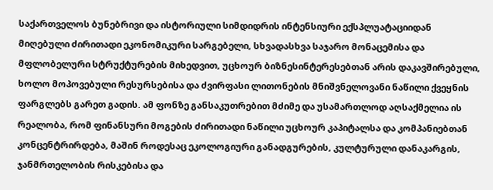საქართველოს ბუნებრივი და ისტორიული სიმდიდრის ინტენსიური ექსპლუატაციიდან მიღებული ძირითადი ეკონომიკური სარგებელი, სხვადასხვა საჯარო მონაცემისა და მფლობელური სტრუქტურების მიხედვით, უცხოურ ბიზნესინტერესებთან არის დაკავშირებული, ხოლო მოპოვებული რესურსებისა და ძვირფასი ლითონების მნიშვნელოვანი ნაწილი ქვეყნის ფარგლებს გარეთ გადის. ამ ფონზე განსაკუთრებით მძიმე და უსამართლოდ აღსაქმელია ის რეალობა, რომ ფინანსური მოგების ძირითადი ნაწილი უცხოურ კაპიტალსა და კომპანიებთან კონცენტრირდება, მაშინ როდესაც ეკოლოგიური განადგურების, კულტურული დანაკარგის, ჯანმრთელობის რისკებისა და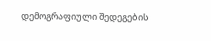დემოგრაფიული შედეგების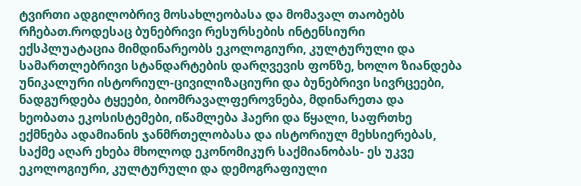ტვირთი ადგილობრივ მოსახლეობასა და მომავალ თაობებს რჩებათ.როდესაც ბუნებრივი რესურსების ინტენსიური ექსპლუატაცია მიმდინარეობს ეკოლოგიური, კულტურული და სამართლებრივი სტანდარტების დარღვევის ფონზე, ხოლო ზიანდება უნიკალური ისტორიულ-ცივილიზაციური და ბუნებრივი სივრცეები, ნადგურდება ტყეები, ბიომრავალფეროვნება, მდინარეთა და ხეობათა ეკოსისტემები, იწამლება ჰაერი და წყალი, საფრთხე ექმნება ადამიანის ჯანმრთელობასა და ისტორიულ მეხსიერებას, საქმე აღარ ეხება მხოლოდ ეკონომიკურ საქმიანობას- ეს უკვე ეკოლოგიური, კულტურული და დემოგრაფიული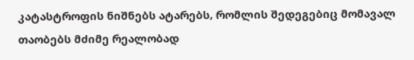კატასტროფის ნიშნებს ატარებს, რომლის შედეგებიც მომავალ თაობებს მძიმე რეალობად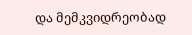და მემკვიდრეობად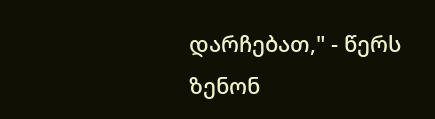დარჩებათ," - წერს ზენონ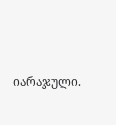იარაჯული.